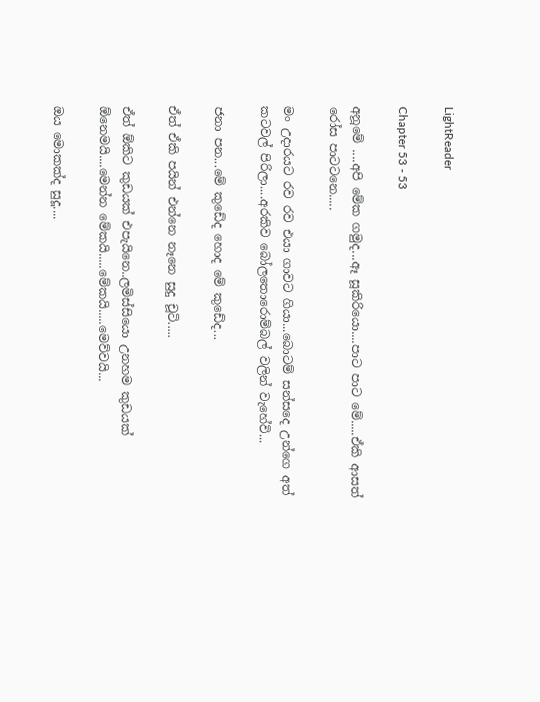LightReader

Chapter 53 - 53

අනූමේ ....අපි මේක ගමුද...ඈ සූකිරියො....පාට පාට මේ.....ඒකි ආසත් රෝස පාටටනෙ.....

මං උදාරයට රව රව එයා ගාවට ගියා...බොටම් සන්සදෙ උන්ගෙ අත් කටවල් පිරිලා....අරකිව බෝලතොරොම්බල් වලින් වැහේවි...

ජනා පන...මේ කුඩේද හොද මේ කුඩේද...

ඒත් ඒකි පයින් එන්නෙ නෑනෙ සුදු චූටි.....

ඒත් ඕකිට කුඩයක් එපැයිනෙ..ලමිස්සියො උනහම කුඩයක් ඕනෙමයි....මෙන්න මේකයි.....මේකයි.....මෙව්වයි...

ඔය මොකක්ද සුදූ....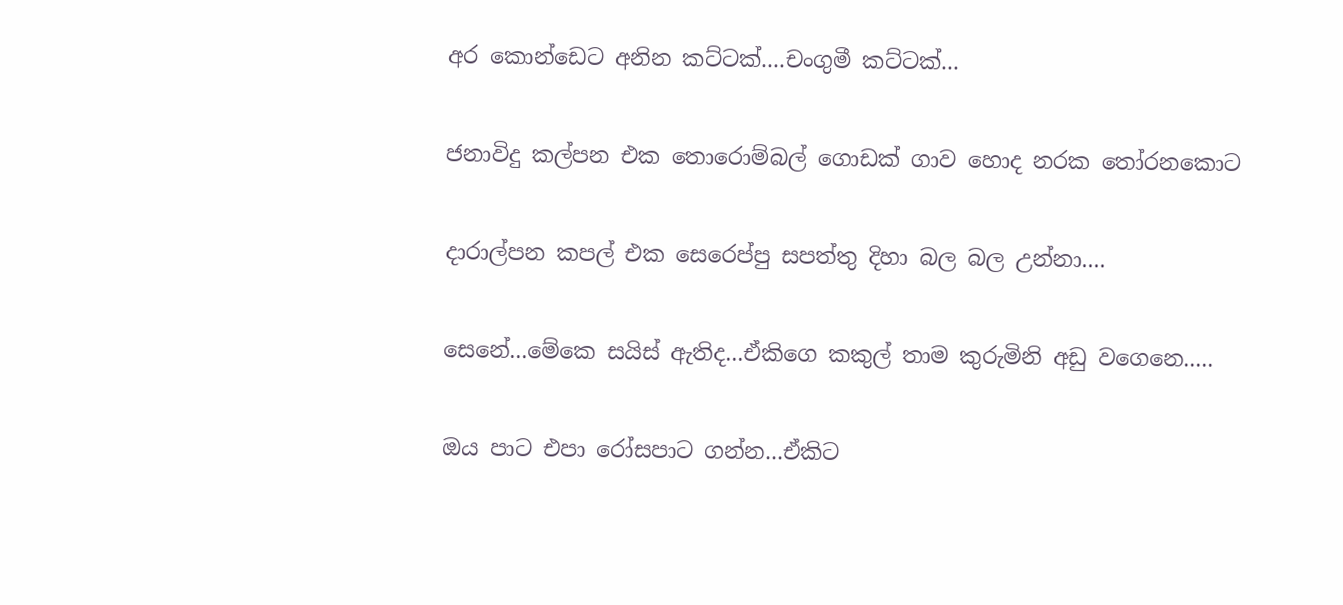අර කොන්ඩෙට අනින කට්ටක්....චංගුමී කට්ටක්...

ජනාවිදු කල්පන එක තොරොම්බල් ගොඩක් ගාව හොද නරක තෝරනකොට

දාරාල්පන කපල් එක සෙරෙප්පු සපත්තු දිහා බල බල උන්නා....

සෙනේ...මේකෙ සයිස් ඇතිද...ඒකිගෙ කකුල් තාම කුරුමිනි අඩු වගෙනෙ.....

ඔය පාට එපා රෝසපාට ගන්න...ඒකිට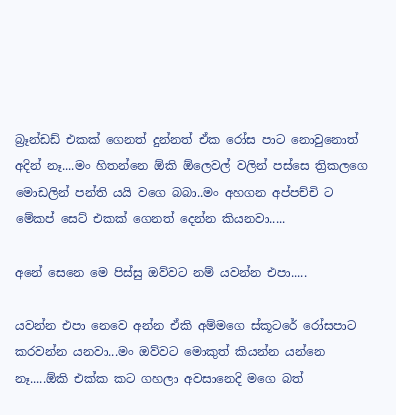බ්‍රෑන්ඩඩ් එකක් ගෙනත් දුන්නත් ඒක රෝස පාට නොවුනොත් අදින් නෑ....මං හිතන්නෙ ඕකි ඕලෙවල් වලින් පස්සෙ ත්‍රිකලගෙ මොඩලින් පන්ති යයි වගෙ බබා..මං අහගන අප්පච්චි ට මේකප් සෙට් එකක් ගෙනත් දෙන්න කියනවා.....

අනේ සෙනෙ මෙ පිස්සු ඔව්වට නම් යවන්න එපා.....

යවන්න එපා නෙවෙ අන්න ඒකි අම්මගෙ ස්කූටරේ රෝසපාට කරවන්න යනවා...මං ඔව්වට මොකුත් කියන්න යන්නෙ නෑ.....ඕකි එක්ක කට ගහලා අවසානෙදි මගෙ බත්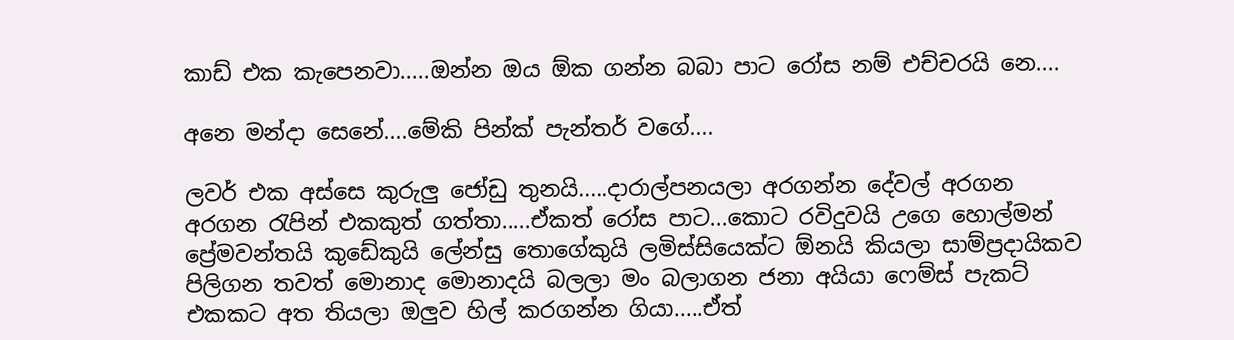කාඩ් එක කැපෙනවා.....ඔන්න ඔය ඕක ගන්න බබා පාට රෝස නම් එච්චරයි නෙ....

අනෙ මන්දා සෙනේ....මේකි පින්ක් පැන්තර් වගේ....

ලවර් එක අස්සෙ කුරුලු ජෝඩු තුනයි.....දාරාල්පනයලා අරගන්න දේවල් අරගන අරගන රැපින් එකකුත් ගත්තා.....ඒකත් රෝස පාට...කොට රවිදුවයි උගෙ හොල්මන් ප්‍රේමවන්තයි කුඩේකුයි ලේන්සු තොගේකුයි ලමිස්සියෙක්ට ඕනයි කියලා සාම්ප්‍රදායිකව පිලිගන තවත් මොනාද මොනාදයි බලලා මං බලාගන ජනා අයියා ෆෙම්ස් පැකට් එකකට අත තියලා ඔලුව හිල් කරගන්න ගියා.....ඒත්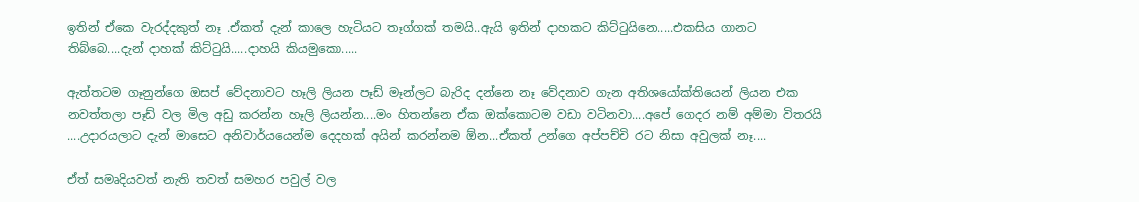ඉතින් ඒකෙ වැරද්දකුත් නෑ .ඒකත් දැන් කාලෙ හැටියට තෑග්ගක් තමයි..ඇයි ඉතින් දාහකට කිට්ටුයිනෙ.....එකසිය ගානට තිබ්බෙ....දැන් දාහක් කිට්ටුයි.....දාහයි කියමුකො.....

ඇත්තටම ගෑනුන්ගෙ ඔසප් වේදනාවට හෑලි ලියන පෑඩ් මෑන්ලට බැරිද දන්නෙ නෑ වේදනාව ගැන අතිශයෝක්තියෙන් ලියන එක නවත්තලා පෑඩ් වල මිල අඩු කරන්න හෑලි ලියන්න....මං හිතන්නෙ ඒක ඔක්කොටම වඩා වටිනවා....අපේ ගෙදර නම් අම්මා විතරයි ....උදාරයලාට දැන් මාසෙට අනිවාර්යයෙන්ම දෙදහක් අයින් කරන්නම ඕන...ඒකත් උන්ගෙ අප්පච්චි රට නිසා අවුලක් නෑ....

ඒත් සමෘදියවත් නැති තවත් සමහර පවුල් වල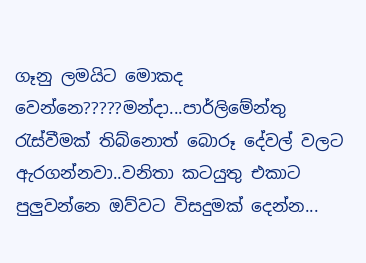ගෑනු ලමයිට මොකද වෙන්නෙ?????මන්දා...පාර්ලිමේන්තු රැස්වීමක් තිබ්නොත් බොරූ දේවල් වලට ඇරගන්නවා..වනිතා කටයුතු එකාට පුලුවන්නෙ ඔව්වට විසදුමක් දෙන්න...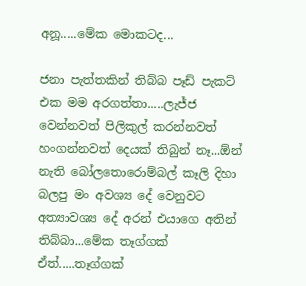අනූ.....මේක මොකටද...

ජනා පැත්තකින් තිබ්බ පෑඩ් පැකට් එක මම අරගත්තා.....ලැජ්ජ වෙන්නවත් පිලිකුල් කරන්නවත් හංගන්නවත් දෙයක් තිබුන් නෑ...ඕන් නැති බෝලතොරොම්බල් කෑලි දිහා බලපු මං අවශ්‍ය දේ වෙනුවට අත්‍යාවශ්‍ය දේ අරන් එයාගෙ අතින් තිබ්බා...මේක තෑග්ගක් ඒත්.....තෑග්ගක්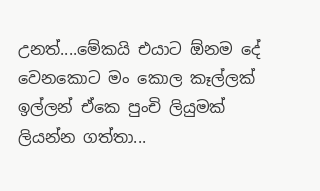උනත්....මේකයි එයාට ඕනම දේ වෙනකොට මං කොල කෑල්ලක් ඉල්ලන් ඒකෙ පුංචි ලියුමක් ලියන්න ගත්තා...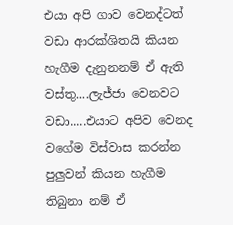එයා අපි ගාව වෙනද්ටත් වඩා ආරක්ශිතයි කියන හැගීම දැනුනනම් ඒ ඇති වස්තු....ලැජ්ජා වෙනවට වඩා.....එයාට අපිව වෙනද වගේම විස්වාස කරන්න පුලුවන් කියන හැගීම තිබුනා නම් ඒ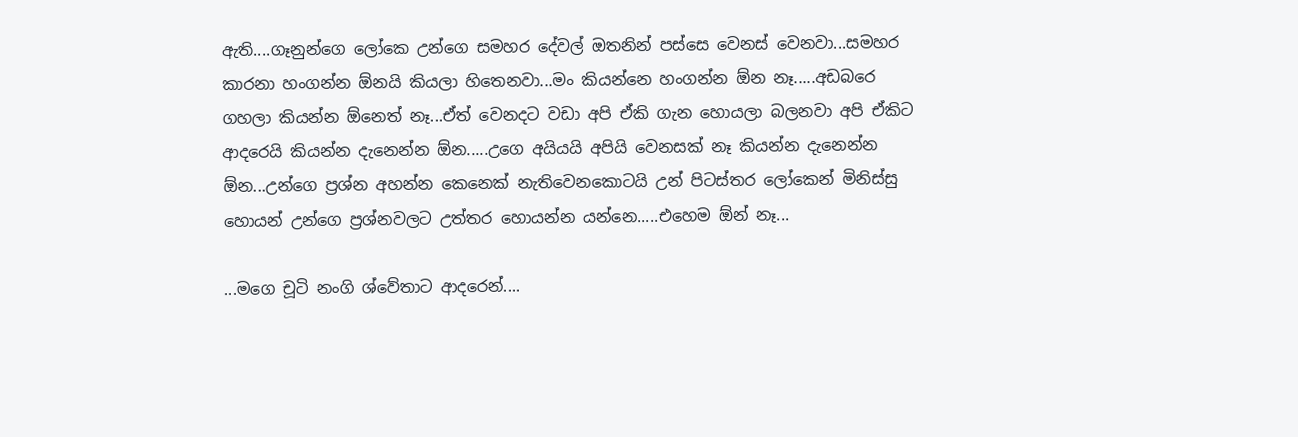ඇති....ගෑනුන්ගෙ ලෝකෙ උන්ගෙ සමහර දේවල් ඔතනින් පස්සෙ වෙනස් වෙනවා...සමහර කාරනා හංගන්න ඕනයි කියලා හිතෙනවා...මං කියන්නෙ හංගන්න ඕන නෑ.....අඩබරෙ ගහලා කියන්න ඕනෙත් නෑ...ඒත් වෙනදට වඩා අපි ඒකි ගැන හොයලා බලනවා අපි ඒකිට ආදරෙයි කියන්න දැනෙන්න ඕන.....උගෙ අයියයි අපියි වෙනසක් නෑ කියන්න දැනෙන්න ඕන...උන්ගෙ ප්‍රශ්න අහන්න කෙනෙක් නැතිවෙනකොටයි උන් පිටස්තර ලෝකෙන් මිනිස්සු හොයන් උන්ගෙ ප්‍රශ්නවලට උත්තර හොයන්න යන්නෙ.....එහෙම ඕන් නෑ...

...මගෙ චූටි නංගි ශ්වේතාට ආදරෙන්....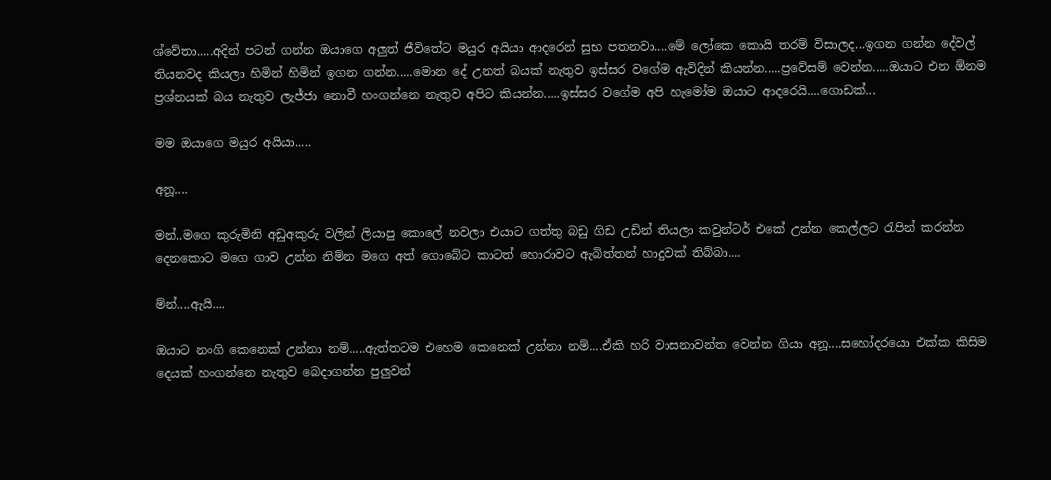ශ්වේතා.....අදින් පටන් ගන්න ඔයාගෙ අලුත් ජීවිතේට මයුර අයියා ආදරෙන් සුභ පතනවා....මේ ලෝකෙ කොයි තරම් විසාලද...ඉගන ගන්න දේවල් තියනවද කියලා හිමින් හිමින් ඉගන ගන්න.....මොන දේ උනත් බයක් නැතුව ඉස්සර වගේම ඇවිදින් කියන්න.....ප්‍රවේසම් වෙන්න.....ඔයාට එන ඕනම ප්‍රශ්නයක් බය නැතුව ලැජ්ජා නොවී හංගන්නෙ නැතුව අපිට කියන්න.....ඉස්සර වගේම අපි හැමෝම ඔයාට ආදරෙයි....ගොඩක්...

මම ඔයාගෙ මයුර අයියා.....

අනූ....

මන්..මගෙ කුරුමිනි අඩුඅකුරු වලින් ලියාපු කොලේ නවලා එයාට ගත්තු බඩු ගිඩ උඩින් තියලා කවුන්ටර් එකේ උන්න කෙල්ලට රැපින් කරන්න දෙනකොට මගෙ ගාව උන්න නිම්න මගෙ අත් ගොබේට කාටත් හොරාවට ඇබිත්තන් හාදුවක් තිබ්බා....

ම්න්....ඇයි....

ඔයාට නංගි කෙනෙක් උන්නා නම්.....ඇත්තටම එහෙම කෙනෙක් උන්නා නම්....ඒකි හරි වාසනාවන්ත වෙන්න ගියා අනූ....සහෝදරයො එක්ක කිසිම දෙයක් හංගන්නෙ නැතුව බෙදාගන්න පුලුවන්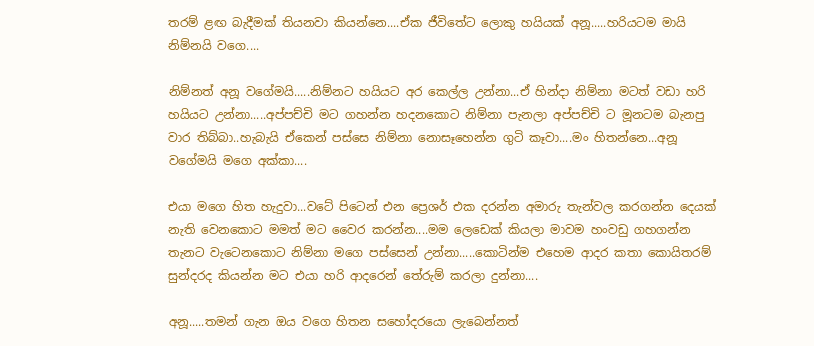තරම් ළඟ බැදීමක් තියනවා කියන්නෙ....ඒක ජීවිතේට ලොකු හයියක් අනූ.....හරියටම මායි නිම්නයි වගෙ....

නිම්නත් අනූ වගේමයි.....නිම්නට හයියට අර කෙල්ල උන්නා...ඒ හින්දා නිම්නා මටත් වඩා හරි හයියට උන්නා.....අප්පච්චි මට ගහන්න හදනකොට නිම්නා පැනලා අප්පච්චි ට මූනටම බැනපු වාර තිබ්බා..හැබැයි ඒකෙන් පස්සෙ නිම්නා නොසෑහෙන්න ගුටි කෑවා....මං හිතන්නෙ...අනූ වගේමයි මගෙ අක්කා....

එයා මගෙ හිත හැදුවා...වටේ පිටෙන් එන ප්‍රෙශර් එක දරන්න අමාරු තැන්වල කරගන්න දෙයක් නැති වෙනකොට මමත් මට වෛර කරන්න....මම ලෙඩෙක් කියලා මාවම හංවඩු ගහගන්න තැනට වැටෙනකොට නිම්නා මගෙ පස්සෙන් උන්නා.....කොටින්ම එහෙම ආදර කතා කොයිතරම් සුන්දරද කියන්න මට එයා හරි ආදරෙන් තේරුම් කරලා දුන්නා....

අනූ.....තමන් ගැන ඔය වගෙ හිතන සහෝදරයො ලැබෙන්නත්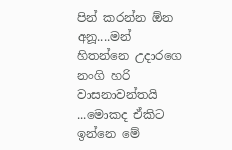පින් කරන්න ඕන අනූ....මන් හිතන්නෙ උදාරගෙ නංගි හරි වාසනාවන්තයි ...මොකද ඒකිට ඉන්නෙ මේ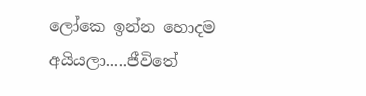ලෝකෙ ඉන්න හොදම අයියලා.....ජීවිතේ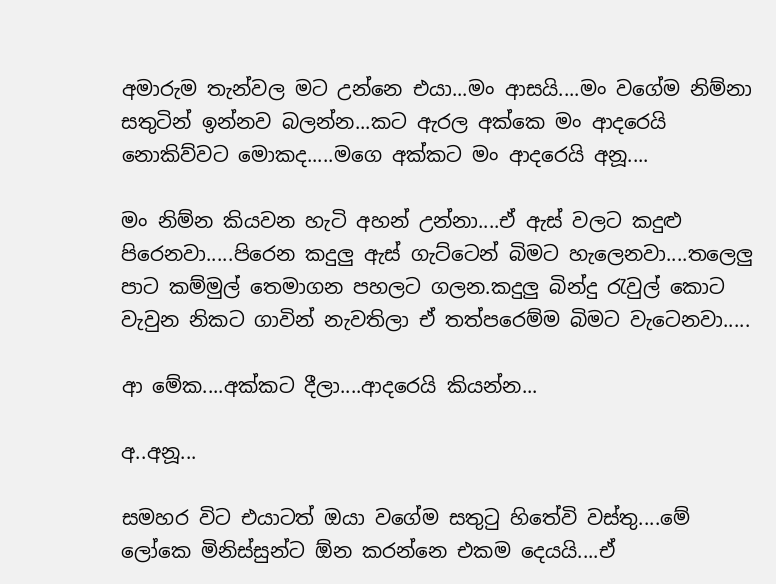අමාරුම තැන්වල මට උන්නෙ එයා...මං ආසයි....මං වගේම නිම්නා සතුටින් ඉන්නව බලන්න...කට ඇරල අක්කෙ මං ආදරෙයි නොකිව්වට මොකද.....මගෙ අක්කට මං ආදරෙයි අනූ....

මං නිම්න කියවන හැටි අහන් උන්නා....ඒ ඇස් වලට කදුළු පිරෙනවා.....පිරෙන කදුලු ඇස් ගැට්‍ටෙන් බිමට හැලෙනවා....තලෙලු පාට කම්මුල් තෙමාගන පහලට ගලන.කදුලු බින්දු රැවුල් කොට වැවුන නිකට ගාවින් නැවතිලා ඒ තත්පරෙම්ම බිමට වැටෙනවා.....

ආ මේක....අක්කට දීලා....ආදරෙයි කියන්න...

අ..අනූ...

සමහර විට එයාටත් ඔයා වගේම සතුටු හිතේවි වස්තු....මේ ලෝකෙ මිනිස්සුන්ට ඕන කරන්නෙ එකම දෙයයි....ඒ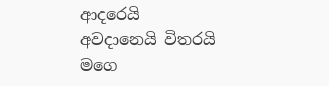ආදරෙයි අවදානෙයි විතරයි මගෙ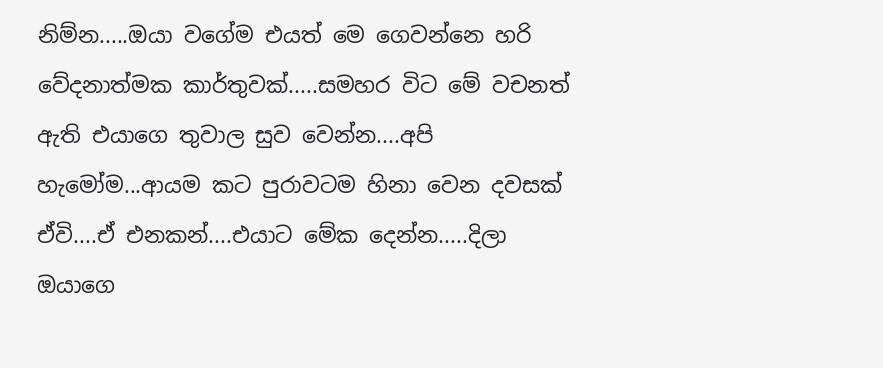නිම්න.....ඔයා වගේම එයත් මෙ ගෙවන්නෙ හරි වේදනාත්මක කාර්තුවක්.....සමහර විට මේ වචනත් ඇති එයාගෙ තුවාල සුව වෙන්න....අපි හැමෝම...ආයම කට පුරාවටම හිනා වෙන දවසක් ඒවි....ඒ එනකන්....එයාට මේක දෙන්න.....දිලා ඔයාගෙ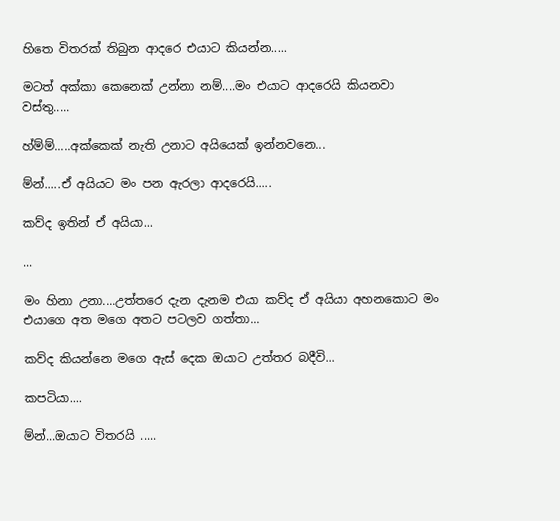හිතෙ විතරක් තිබුන ආදරෙ එයාට කියන්න.....

මටත් අක්කා කෙනෙක් උන්නා නම්....මං එයාට ආදරෙයි කියනවා වස්තු.....

හ්ම්ම්.....අක්කෙක් නැති උනාට අයියෙක් ඉන්නවනෙ...

ම්න්.....ඒ අයියට මං පන ඇරලා ආදරෙයි.....

කව්ද ඉතින් ඒ අයියා...

...

මං හිනා උනා....උත්තරෙ දැන දැනම එයා කව්ද ඒ අයියා අහනකොට මං එයාගෙ අත මගෙ අතට පටලව ගත්තා...

කව්ද කියන්නෙ මගෙ ඇස් දෙක ඔයාට උත්තර බදීවි...

කපටියා....

ම්න්...ඔයාට විතරයි .....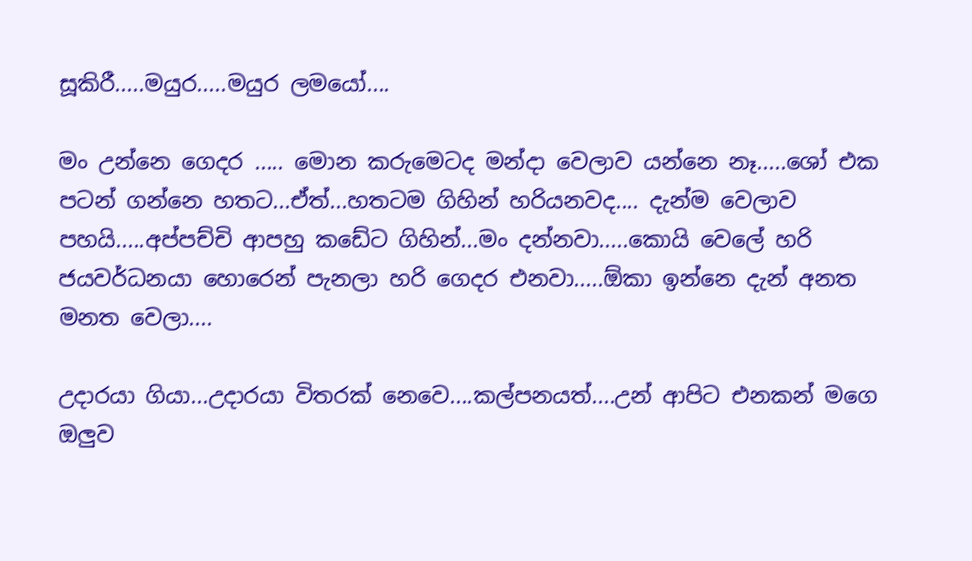සූකිරී.....මයුර.....මයුර ලමයෝ....

මං උන්නෙ ගෙදර ..... මොන කරුමෙටද මන්දා වෙලාව යන්නෙ නෑ.....ශෝ එක පටන් ගන්නෙ හතට...ඒත්...හතටම ගිහින් හරියනවද.... දැන්ම වෙලාව පහයි.....අප්පච්චි ආපහු කඩේට ගිහින්...මං දන්නවා.....කොයි වෙලේ හරි ජයවර්ධනයා හොරෙන් පැනලා හරි ගෙදර එනවා.....ඕකා ඉන්නෙ දැන් අනත මනත වෙලා....

උදාරයා ගියා...උදාරයා විතරක් නෙවෙ....කල්පනයත්....උන් ආපිට එනකන් මගෙ ඔලුව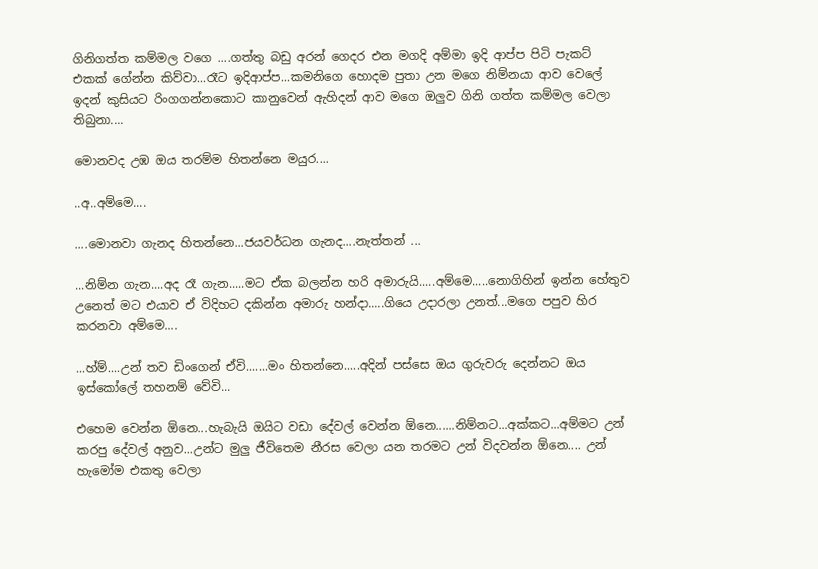ගිනිගත්ත කම්මල වගෙ ....ගත්තු බඩු අරන් ගෙදර එන මගදි අම්මා ඉදි ආප්ප පිටි පැකට් එකක් ගේන්න කිව්වා...රෑට ඉදිආප්ප...කමනිගෙ හොදම පුතා උන මගෙ නිම්නයා ආව වෙලේ ඉදන් කුසියට රිංගගන්නකොට කානුවෙන් ඇහිදන් ආව මගෙ ඔලුව ගිනි ගත්ත කම්මල වෙලා තිබුනා....

මොනවද උඹ ඔය තරම්ම හිතන්නෙ මයුර....

..අ..අම්මෙ....

....මොනවා ගැනද හිතන්නෙ...ජයවර්ධන ගැනද....නැත්තන් ...

...නිම්න ගැන....අද රෑ ගැන.....මට ඒක බලන්න හරි අමාරුයි.....අම්මෙ.....නොගිහින් ඉන්න හේතුව උනෙත් මට එයාව ඒ විදිහට දකින්න අමාරු හන්දා.....ගියෙ උදාරලා උනත්...මගෙ පපුව හිර කරනවා අම්මෙ....

...හ්ම්....උන් තව ඩිංගෙන් ඒවි.......මං හිතන්නෙ.....අදින් පස්සෙ ඔය ගුරුවරු දෙන්නට ඔය ඉස්කෝලේ තහනම් වේවි...

එහෙම වෙන්න ඕනෙ...හැබැයි ඔයිට වඩා දේවල් වෙන්න ඕනෙ......නිම්නට...අක්කට...අම්මට උන් කරපු දේවල් අනුව...උන්ට මුලු ජීවිතෙම නීරස වෙලා යන තරමට උන් විදවන්න ඕනෙ.... උන් හැමෝම එකතු වෙලා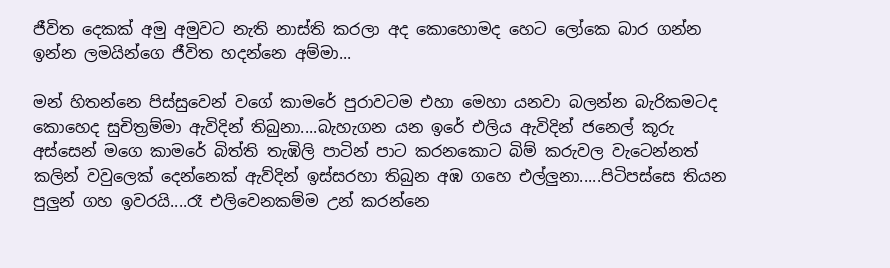ජීවිත දෙකක් අමු අමුවට නැති නාස්ති කරලා අද කොහොමද හෙට ලෝකෙ බාර ගන්න ඉන්න ලමයින්ගෙ ජීවිත හදන්නෙ අම්මා...

මන් හිතන්නෙ පිස්සුවෙන් වගේ කාමරේ පුරාවටම එහා මෙහා යනවා බලන්න බැරිකමටද කොහෙද සුචිත්‍රම්මා ඇවිදින් තිබුනා....බැහැගන යන ඉරේ එලිය ඇවිදින් ජනෙල් කූරු අස්සෙන් මගෙ කාමරේ බිත්ති තැඹිලි පාටින් පාට කරනකොට බිම් කරුවල වැටෙන්නත් කලින් වවුලෙක් දෙන්නෙක් ඇව්දින් ඉස්සරහා තිබුන අඹ ගහෙ එල්ලුනා.....පිටිපස්සෙ තියන පුලුන් ගහ ඉවරයි....රෑ එලිවෙනකම්ම උන් කරන්නෙ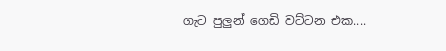ගැට පුලුන් ගෙඩි වට්ටන එක....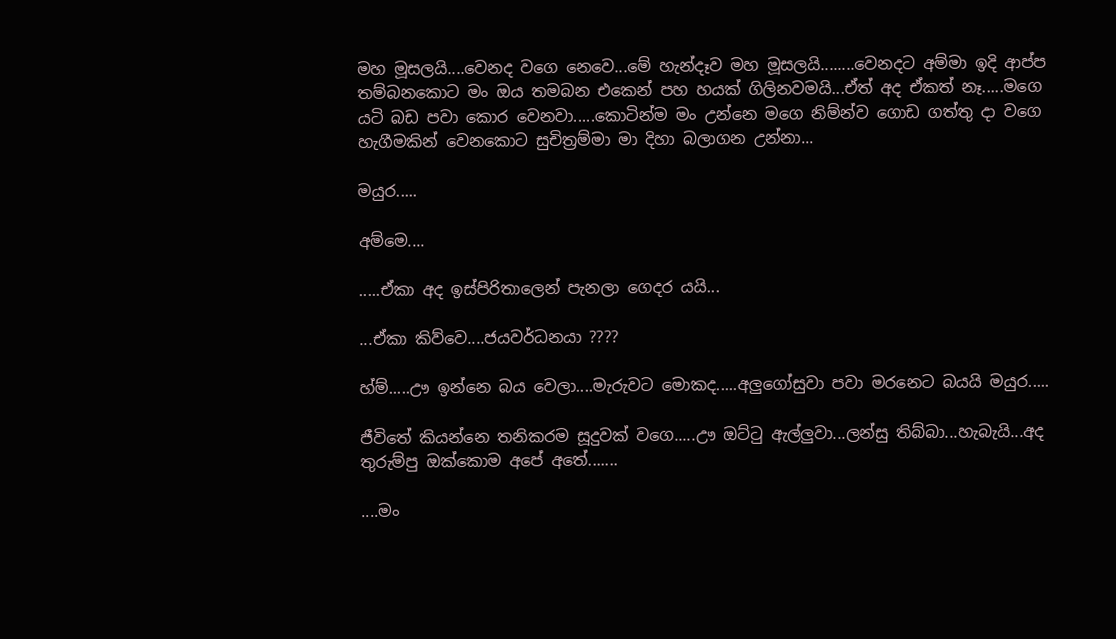මහ මූසලයි....වෙනද වගෙ නෙවෙ...මේ හැන්දෑව මහ මූසලයි........වෙනදට අම්මා ඉදි ආප්ප තම්බනකොට මං ඔය තමබන එකෙන් පහ හයක් ගිලිනවමයි...ඒත් අද ඒකත් නෑ.....මගෙ යටි බඩ පවා කොර වෙනවා.....කොටින්ම මං උන්නෙ මගෙ නිම්න්ව ගොඩ ගත්තු දා වගෙ හැගීමකින් වෙනකොට සුචිත්‍රම්මා මා දිහා බලාගන උන්නා...

මයුර.....

අම්මෙ....

.....ඒකා අද ඉස්පිරිතාලෙන් පැනලා ගෙදර යයි...

...ඒකා කිව්වෙ....ජයවර්ධනයා ????

හ්ම්.....ඌ ඉන්නෙ බය වෙලා....මැරුවට මොකද.....අලුගෝසුවා පවා මරනෙට බයයි මයුර.....

ජීවිතේ කියන්නෙ තනිකරම සූදුවක් වගෙ.....ඌ ඔට්ටු ඇල්ලුවා...ලන්සු තිබ්බා...හැබැයි...අද තුරුම්පු ඔක්කොම අපේ අතේ.......

....මං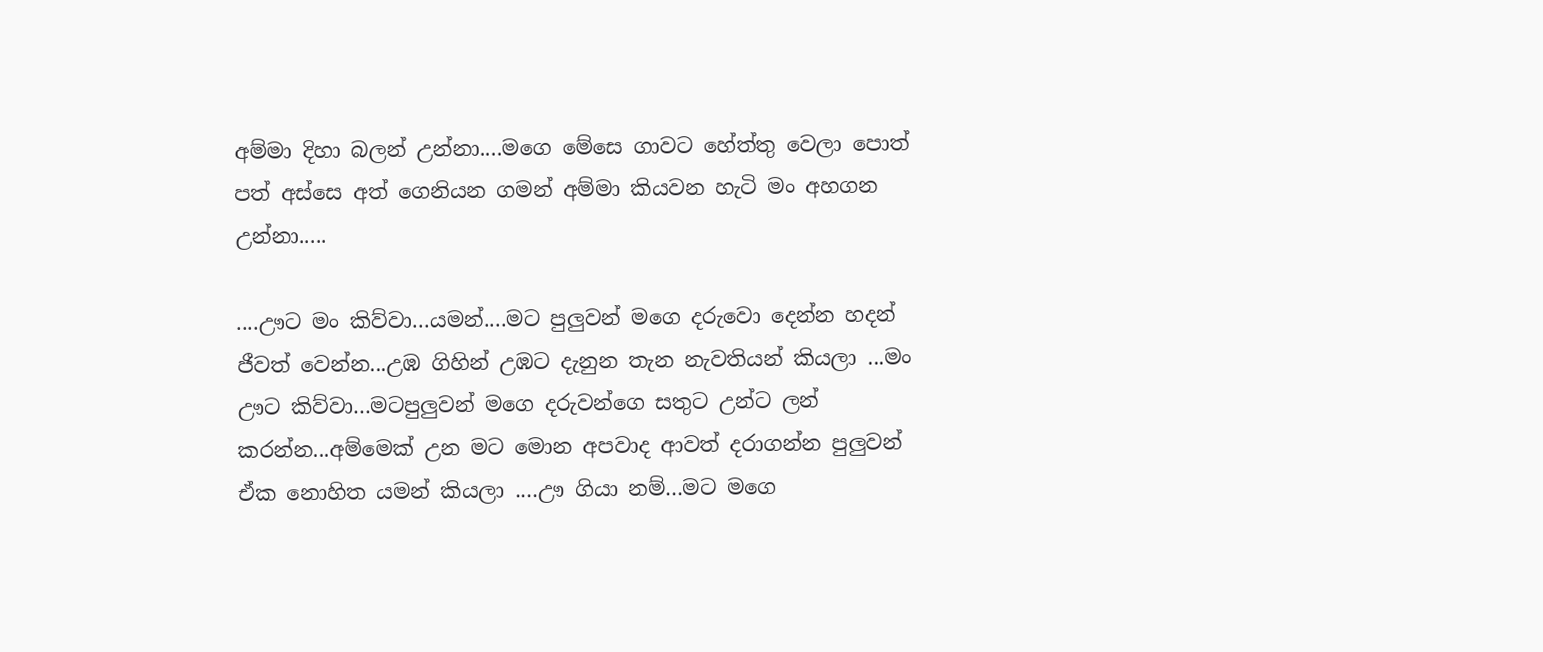අම්මා දිහා බලන් උන්නා....මගෙ මේසෙ ගාවට හේත්තු වෙලා පොත් පත් අස්සෙ අත් ගෙනියන ගමන් අම්මා කියවන හැටි මං අහගන උන්නා.....

....ඌට මං කිව්වා...යමන්....මට පුලුවන් මගෙ දරුවො දෙන්න හදන් ජීවත් වෙන්න...උඹ ගිහින් උඹට දැනුන තැන නැවතියන් කියලා ...මං ඌට කිව්වා...මටපුලුවන් මගෙ දරුවන්ගෙ සතුට උන්ට ලන් කරන්න...අම්මෙක් උන මට මොන අපවාද ආවත් දරාගන්න පුලුවන් ඒක නොහිත යමන් කියලා ....ඌ ගියා නම්...මට මගෙ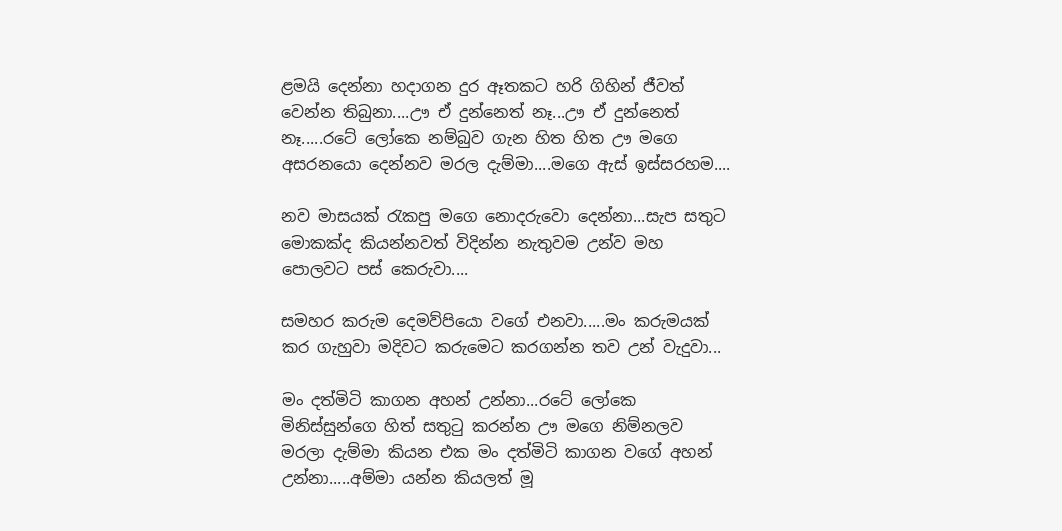ළමයි දෙන්නා හදාගන දුර ඈතකට හරි ගිහින් ජීවත් වෙන්න තිබුනා....ඌ ඒ දුන්නෙත් නෑ...ඌ ඒ දුන්නෙත් නෑ.....රටේ ලෝකෙ නම්බුව ගැන හිත හිත ඌ මගෙ අසරනයො දෙන්නව මරල දැම්මා....මගෙ ඇස් ඉස්සරහම....

නව මාසයක් රැකපු මගෙ නොදරුවො දෙන්නා...සැප සතුට මොකක්ද කියන්නවත් විදින්න නැතුවම උන්ව මහ පොලවට පස් කෙරුවා....

සමහර කරුම දෙමව්පියො වගේ එනවා.....මං කරුමයක් කර ගැහුවා මදිවට කරුමෙට කරගන්න තව උන් වැදුවා...

මං දත්මිටි කාගන අහන් උන්නා...රටේ ලෝකෙ මිනිස්සුන්ගෙ හිත් සතුටු කරන්න ඌ මගෙ නිම්නලව මරලා දැම්මා කියන එක මං දත්මිටි කාගන වගේ අහන් උන්නා.....අම්මා යන්න කියලත් මූ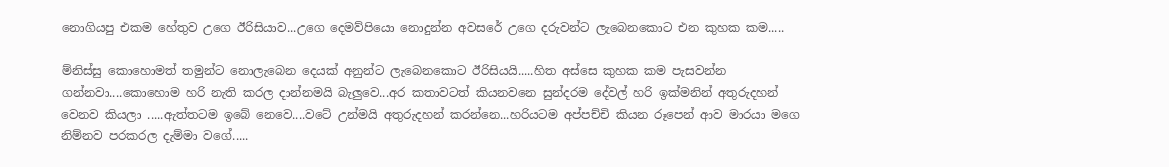නොගියපු එකම හේතුව උගෙ ඊරිසියාව...උගෙ දෙමව්පියො නොදුන්න අවසරේ උගෙ දරුවන්ට ලැබෙනකොට එන කුහක කම.....

ම්නිස්සු කොහොමත් තමුන්ට නොලැබෙන දෙයක් අනුන්ට ලැබෙනකොට ඊරිසියයි.....හිත අස්සෙ කුහක කම පැසවන්න ගන්නවා....කොහොම හරි නැති කරල දාන්නමයි බැලුවෙ...අර කතාවටත් කියනවනෙ සුන්දරම දේවල් හරි ඉක්මනින් අතුරුදහන් වෙනව කියලා .....ඇත්තටම ඉබේ නෙවෙ....වටේ උන්මයි අතුරුදහන් කරන්නෙ...හරියටම අප්පච්චි කියන රූපෙන් ආව මාරයා මගෙ නිම්නව පරකරල දැම්මා වගේ.....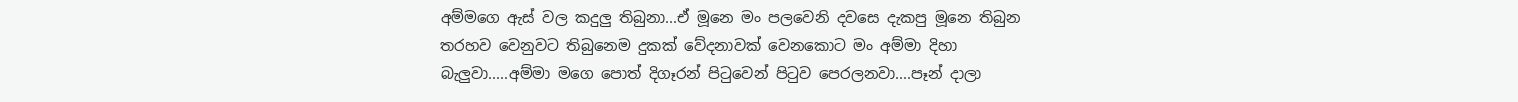අම්මගෙ ඇස් වල කදුලු තිබුනා...ඒ මූනෙ මං පලවෙනි දවසෙ දැකපු මූනෙ තිබුන තරහව වෙනුවට තිබුනෙම දුකක් වේදනාවක් වෙනකොට මං අම්මා දිහා බැලුවා.....අම්මා මගෙ පොත් දිගෑරන් පිටුවෙන් පිටුව පෙරලනවා....පෑන් දාලා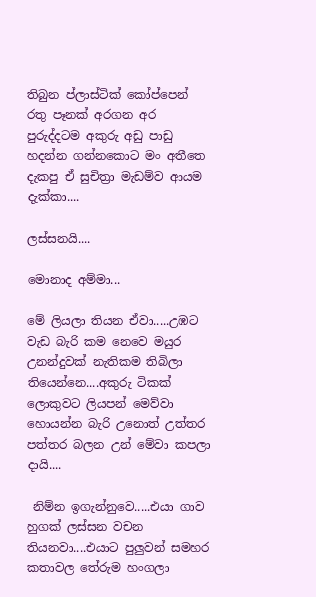තිබුන ප්ලාස්ටික් කෝප්පෙන් රතු පෑනක් අරගන අර පුරුද්දටම අකුරු අඩු පාඩු හදන්න ගන්නකොට මං අතීතෙ දැකපු ඒ සුචිත්‍රා මැඩම්ව ආයම දැක්කා....

ලස්සනයි....

මොනාද අම්මා...

මේ ලියලා තියන ඒවා.....උඹට වැඩ බැරි කම නෙවෙ මයුර උනන්දුවක් නැතිකම තිබිලා තියෙන්නෙ....අකුරු ටිකක් ලොකුවට ලියපන් මෙව්වා හොයන්න බැරි උනොත් උත්තර පත්තර බලන උන් මේවා කපලා දායි....

 නිම්න ඉගැන්නුවෙ.....එයා ගාව හුගක් ලස්සන වචන තියනවා....එයාට පුලුවන් සමහර කතාවල තේරුම හංගලා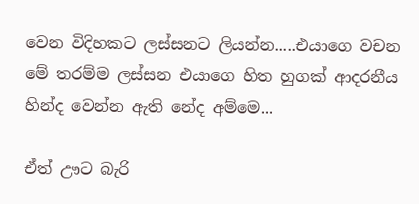වෙන විදිහකට ලස්සනට ලියන්න.....එයාගෙ වචන මේ තරම්ම ලස්සන එයාගෙ හිත හුගක් ආදරනීය හින්ද වෙන්න ඇති නේද අම්මෙ...

ඒත් ඌට බැරි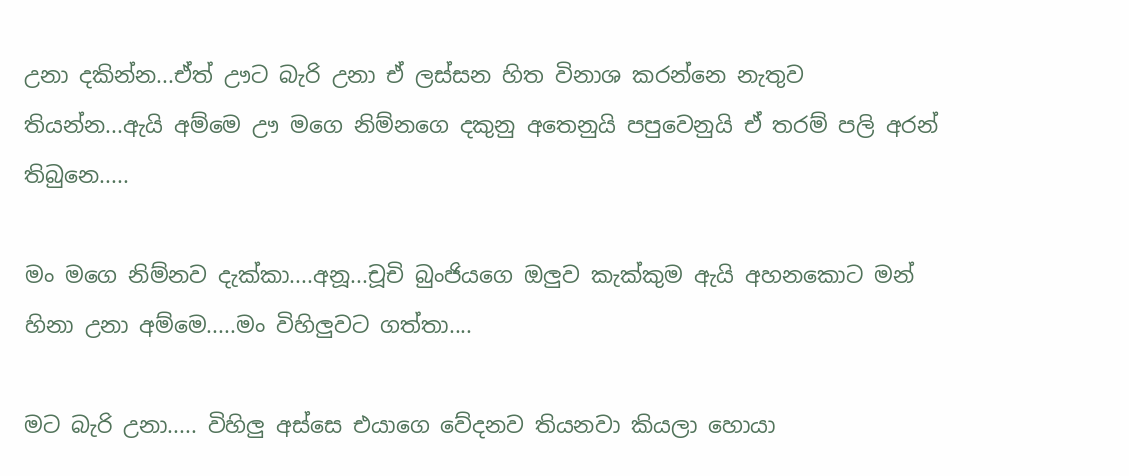උනා දකින්න...ඒත් ඌට බැරි උනා ඒ ලස්සන හිත විනාශ කරන්නෙ නැතුව තියන්න...ඇයි අම්මෙ ඌ මගෙ නිම්නගෙ දකුනු අතෙනුයි පපුවෙනුයි ඒ තරම් පලි අරන් තිබුනෙ.....

මං මගෙ නිම්නව දැක්කා....අනූ...චූචි බුංජියගෙ ඔලුව කැක්කුම ඇයි අහනකොට මන් හිනා උනා අම්මෙ.....මං විහිලුවට ගත්තා....

මට බැරි උනා..... විහිලු අස්සෙ එයාගෙ වේදනව තියනවා කියලා හොයා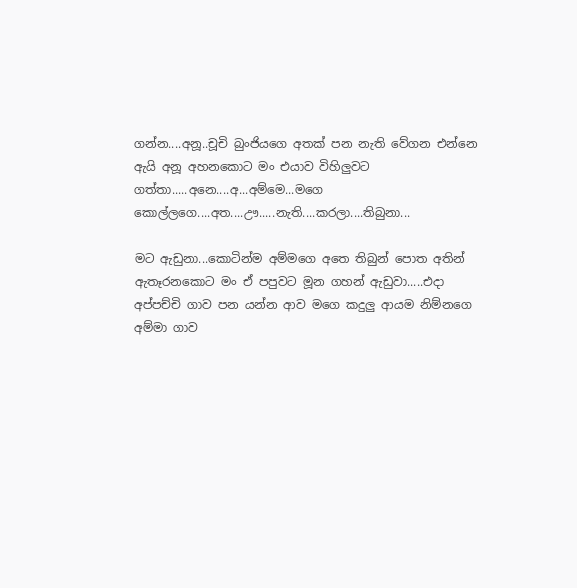ගන්න....අනූ..චූචි බුංජියගෙ අතක් පන නැති වේගන එන්නෙ ඇයි අනූ අහනකොට මං එයාව විහිලුවට ගත්තා.....අනෙ....අ...අම්මෙ...මගෙ කොල්ලගෙ....අත....ඌ.....නැති....කරලා....තිබුනා...

මට ඇඩුනා...කොටින්ම අම්මගෙ අතෙ තිබුන් පොත අතින් ඇතෑරනකොට මං ඒ පපුවට මූන ගහන් ඇඩුවා.....එදා අප්පච්චි ගාව පන යන්න ආව මගෙ කදුලු ආයම නිම්නගෙ අම්මා ගාව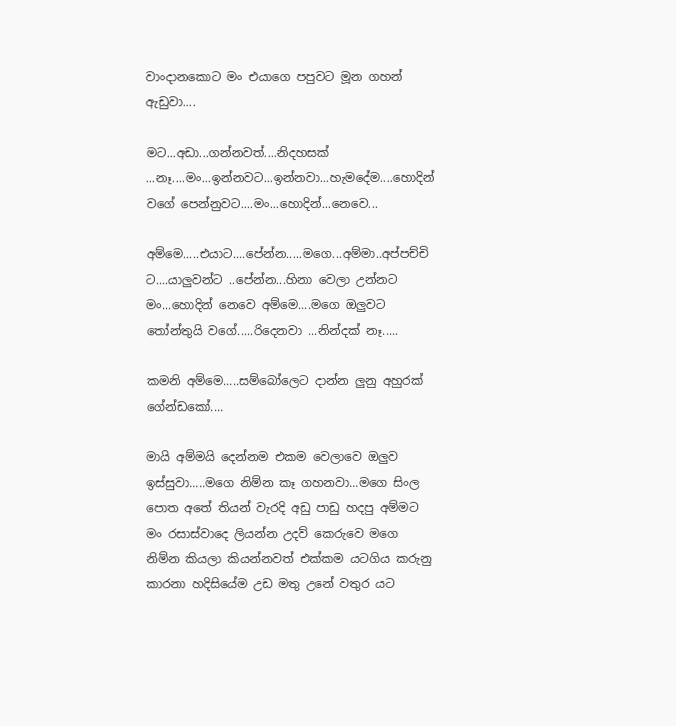වාංදානකොට මං එයාගෙ පපුවට මූන ගහන් ඇඩුවා....

මට...අඩා...ගන්නවත්....නිදහසක් ...නෑ....මං...ඉන්නවට...ඉන්නවා...හැමදේම....හොදින් වගේ පෙන්නුවට....මං...හොදින්...නෙවෙ...

අම්මෙ.....එයාට....පේන්න.....මගෙ...අම්මා..අප්පච්චි ට....යාලුවන්ට ..පේන්න...හිනා වෙලා උන්නට මං...හොදින් නෙවෙ අම්මෙ....මගෙ ඔලුවට තෝන්තුයි වගේ.....රිදෙනවා ...නින්දක් නෑ.....

කමනි අම්මෙ.....සම්බෝලෙට දාන්න ලුනු අහුරක් ගේන්ඩකෝ....

මායි අම්මයි දෙන්නම එකම වෙලාවෙ ඔලුව ඉස්සුවා.....මගෙ නිම්න කෑ ගහනවා...මගෙ සිංල පොත අතේ තියන් වැරදි අඩු පාඩු හදපු අම්මට මං රසාස්වාදෙ ලියන්න උදව් කෙරුවෙ මගෙ නිම්න කියලා කියන්නවත් එක්කම යටගිය කරුනු කාරනා හදිසියේම උඩ මතු උනේ වතුර යට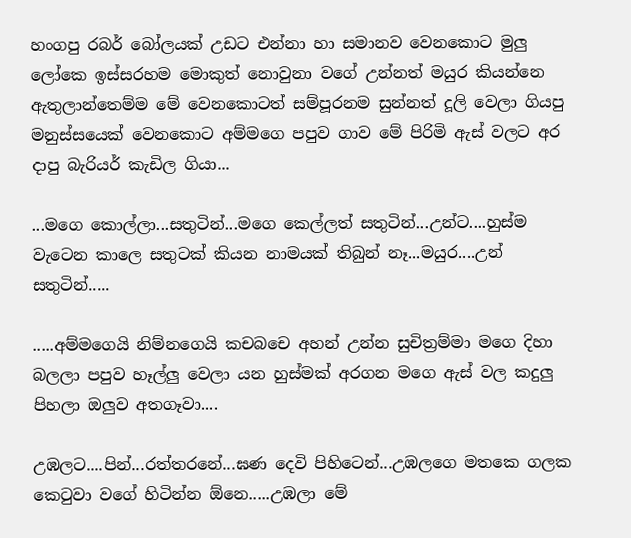හංගපු රබර් බෝලයක් උඩට එන්නා හා සමානව වෙනකොට මුලු ලෝකෙ ඉස්සරහම මොකුත් නොවුනා වගේ උන්නත් මයුර කියන්නෙ ඇතුලාන්තෙම්ම මේ වෙනකොටත් සම්පූරනම සුන්නත් දූලි වෙලා ගියපු මනුස්සයෙක් වෙනකොට අම්මගෙ පපුව ගාව මේ පිරිමි ඇස් වලට අර දාපු බැරියර් කැඩිල ගියා...

...මගෙ කොල්ලා...සතුටින්...මගෙ කෙල්ලත් සතුටින්...උන්ට....හුස්ම වැටෙන කාලෙ සතුටක් කියන නාමයක් තිබුන් නෑ...මයුර....උන් සතුටින්.....

.....අම්මගෙයි නිම්නගෙයි කචබචෙ අහන් උන්න සුචිත්‍රම්මා මගෙ දිහා බලලා පපුව හෑල්ලු වෙලා යන හුස්මක් අරගන මගෙ ඇස් වල කදුලු පිහලා ඔලුව අතගෑවා....

උඹලට....පින්...රත්තරනේ...ඝණ දෙවි පිහිටෙන්...උඹලගෙ මතකෙ ගලක කෙටුවා වගේ හිටින්න ඕනෙ.....උඹලා මේ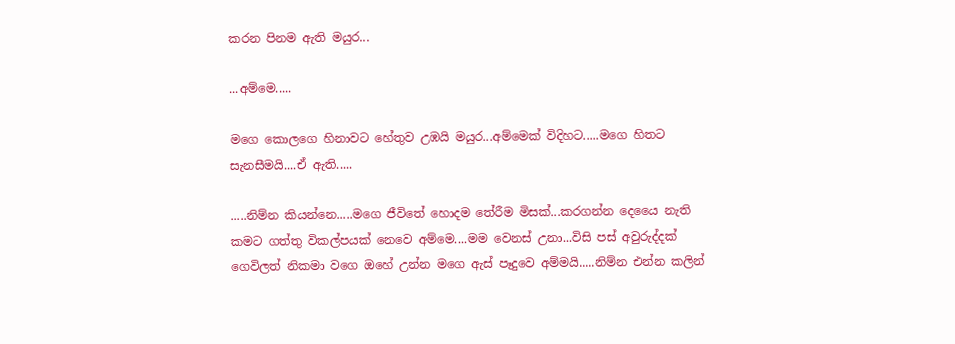කරන පිනම ඇති මයුර...

...අම්මෙ.....

මගෙ කොලගෙ හිනාවට හේතුව උඹයි මයුර...අම්මෙක් විදිහට.....මගෙ හිතට සැනසීමයි....ඒ ඇති.....

.....නිම්න කියන්නෙ.....මගෙ ජීවිතේ හොදම තේරීම මිසක්...කරගන්න දෙයෛ නැති කමට ගත්තු විකල්පයක් නෙවෙ අම්මෙ....මම වෙනස් උනා...විසි පස් අවුරුද්දක් ගෙවිලත් නිකමා වගෙ ඔහේ උන්න මගෙ ඇස් පෑදුවෙ අම්මයි.....නිම්න එන්න කලින්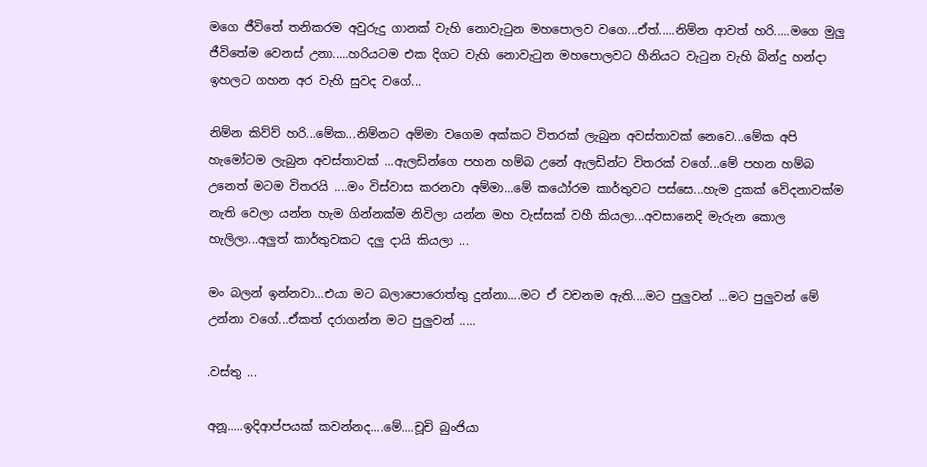මගෙ ජීවිතේ තනිකරම අවුරුදු ගානක් වැහි නොවැටුන මහපොලව වගෙ...ඒත්.....නිම්න ආවත් හරි.....මගෙ මුලු ජීවිතේම වෙනස් උනා.....හරියටම එක දිගට වැහි නොවැටුන මහපොලවට හීනියට වැටුන වැහි බින්දු හන්දා ඉහලට ගහන අර වැහි සුවද වගේ...

නිම්න කිව්ව් හරි...මේක...නිම්නට අම්මා වගෙම අක්කට විතරක් ලැබුන අවස්තාවක් නෙවෙ...මේක අපි හැමෝටම ලැබුන අවස්තාවක් ...ඇලඩින්ගෙ පහන හම්බ උනේ ඇලඩින්ට විතරක් වගේ...මේ පහන හම්බ උනෙත් මටම විතරයි ....මං විස්වාස කරනවා අම්මා...මේ කඨෝරම කාර්තුවට පස්සෙ...හැම දුකක් වේදනාවක්ම නැති වෙලා යන්න හැම ගින්නක්ම නිවිලා යන්න මහ වැස්සක් වහී කියලා...අවසානෙදි මැරුන කොල හැලිලා...අලුත් කාර්තුවකට දලු දායි කියලා ...

මං බලන් ඉන්නවා...එයා මට බලාපොරොත්තු දුන්නා....මට ඒ වචනම ඇති....මට පුලුවන් ...මට පුලුවන් මේ උන්නා වගේ...ඒකත් දරාගන්න මට පුලුවන් .....

.වස්තු ...

අනූ.....ඉදිආප්පයක් කවන්නද....මේ....චූචි බුංජියා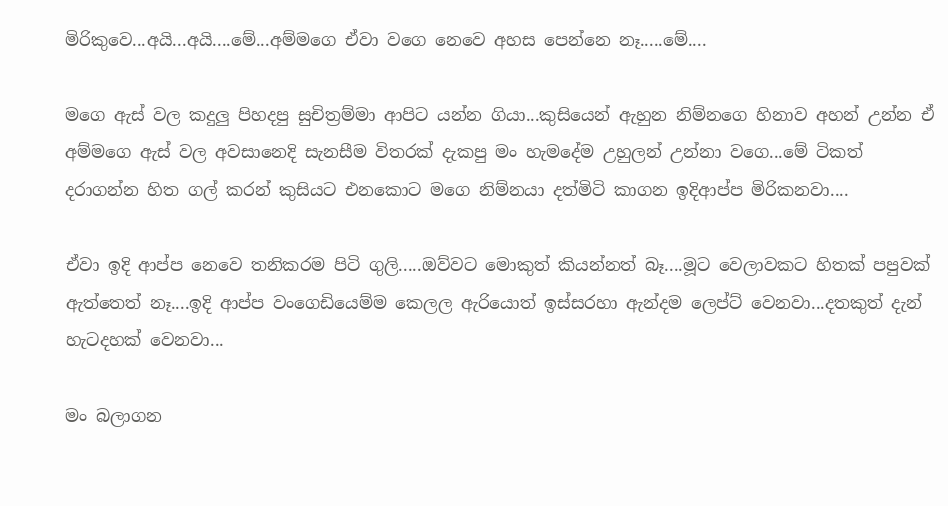මිරිකුවෙ...අයි...අයි....මේ...අම්මගෙ ඒවා වගෙ නෙවෙ අහස පෙන්නෙ නෑ.....මේ....

මගෙ ඇස් වල කදුලු පිහදපු සුචිත්‍රම්මා ආපිට යන්න ගියා...කුසියෙන් ඇහුන නිම්නගෙ හිනාව අහන් උන්න ඒ අම්මගෙ ඇස් වල අවසානෙදි සැනසීම විතරක් දැකපු මං හැමදේම උහුලන් උන්නා වගෙ...මේ ටිකත් දරාගන්න හිත ගල් කරන් කුසියට එනකොට මගෙ නිම්නයා දත්මිටි කාගන ඉදිආප්ප මිරිකනවා....

ඒවා ඉදි ආප්ප නෙවෙ තනිකරම පිටි ගුලි.....ඔව්වට මොකුත් කියන්නත් බෑ....මූට වෙලාවකට හිතක් පපුවක් ඇත්තෙත් නෑ....ඉදි ආප්ප වංගෙඩියෙම්ම කෙලල ඇරියොත් ඉස්සරහා ඇන්දම ලෙප්ට් වෙනවා...දතකුත් දැන් හැටදහක් වෙනවා...

මං බලාගන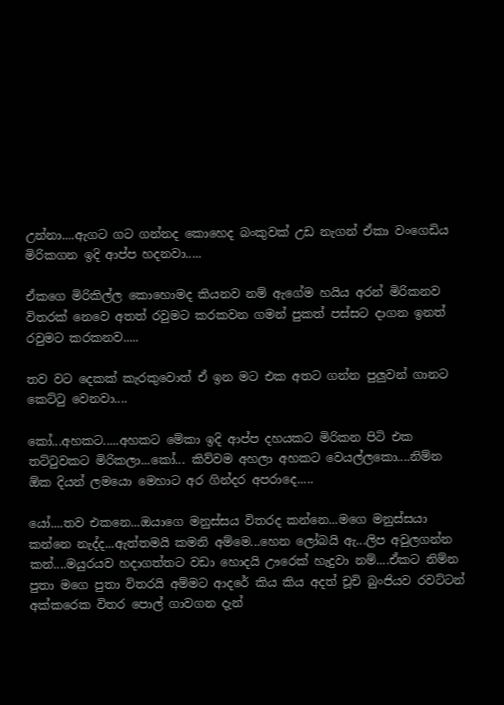උන්නා....ඇගට ගට ගන්නද කොහෙද බංකුවක් උඩ නැගන් ඒකා වංගෙඩිය මිරිකගන ඉදි ආප්ප හදනවා.....

ඒකගෙ මිරිකිල්ල කොහොමද කියනව නම් ඇගේම හයිය අරන් මිරිකනව විතරක් නෙවෙ අතත් රවුමට කරකවන ගමන් පුකත් පස්සට දාගන ඉනත් රවුමට කරකනව.....

තව වට දෙකක් කැරකුවොත් ඒ ඉන මට එක අතට ගන්න පුලුවන් ගානට කෙට්ටු වෙනවා....

කෝ...අහකට.....අහකට මේකා ඉදි ආප්ප දහයකට මිරිකන පිටි එක තට්ටුවකට මිරිකලා...කෝ... කිව්වම අහලා අහකට වෙයල්ලකො....නිම්න ඕක දියන් ලමයො මෙහාට අර ගින්දර අපරාදෙ.....

යෝ....තව එකනෙ...ඔයාගෙ මනුස්සය විතරද කන්නෙ...මගෙ මනුස්සයා කන්නෙ නැද්ද...ඇත්තමයි කමනි අම්මෙ...හෙන ලෝබයි ඇ...ලිප අවුලගන්න කන්....මයුරයව හදාගත්තට වඩා හොදයි ඌරෙක් හැදුවා නම්....ඒකට නිම්න පුතා මගෙ පුතා විතරයි අම්මට ආදරේ කිය කිය අදත් චූචි බුංජියව රවට්‍ටන් අක්කරෙක විතර පොල් ගාවගන දැන්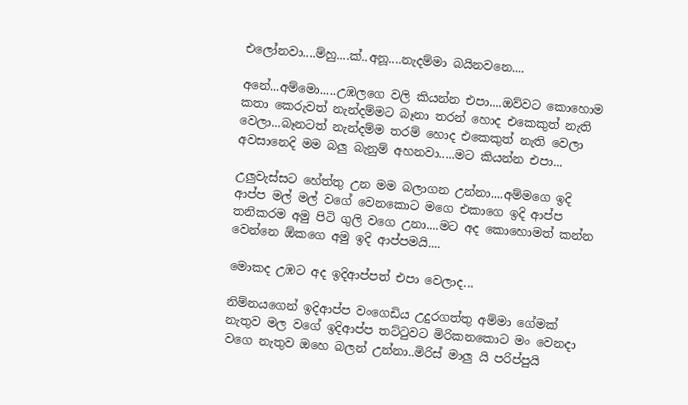එලෝනවා....ම්හු....ක්..අනූ....නැදම්මා බයිනවනෙ....

අනේ...අම්මො.....උඹලගෙ වලි කියන්න එපා....ඔව්වට කොහොම කතා කෙරුවත් නැන්දම්මට බෑනා තරන් හොද එකෙකුත් නැති වෙලා...බෑනටත් නැන්දම්ම තරම් හොද එකෙකුත් නැති වෙලා අවසානෙදි මම බලු බැනුම් අහනවා.....මට කියන්න එපා...

උලුවැස්සට හේත්තු උන මම බලාගන උන්නා....අම්මගෙ ඉදි ආප්ප මල් මල් වගේ වෙනකොට මගෙ එකාගෙ ඉදි ආප්ප තනිකරම අමු පිටි ගුලි වගෙ උනා....මට අද කොහොමත් කන්න වෙන්නෙ ඕකගෙ අමු ඉදි ආප්පමයි....

මොකද උඹට අද ඉදිආප්පත් එපා වෙලාද...

නිම්නයගෙන් ඉදිආප්ප වංගෙඩිය උදුරගත්තු අම්මා ගේමක් නැතුව මල වගේ ඉදිආප්ප තට්ටුවට මිරිකනකොට මං වෙනදා වගෙ නැතුව ඔහෙ බලන් උන්නා..මිරිස් මාලු යි පරිප්පුයි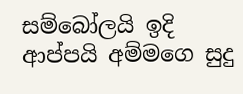සම්බෝලයි ඉදි ආප්පයි අම්මගෙ සුදු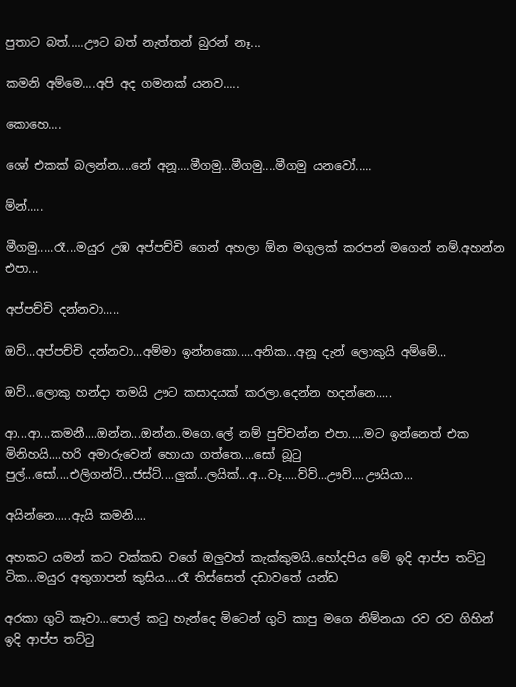පුතාට බත්.....ඌට බත් නැත්තන් බුරන් නෑ...

කමනි අම්මෙ....අපි අද ගමනක් යනව.....

කොහෙ....

ශෝ එකක් බලන්න....නේ අනූ....මීගමු...මීගමු....මීගමු යනවෝ.....

ම්න්.....

මීගමු.....රෑ...මයුර උඹ අප්පච්චි ගෙන් අහලා ඕන මගුලක් කරපන් මගෙන් නම්.අහන්න එපා...

අප්පච්චි දන්නවා.....

ඔව්...අප්පච්චි දන්නවා...අම්මා ඉන්නකො.....අනික...අනූ දැන් ලොකුයි අම්මේ...

ඔව්...ලොකු හන්දා තමයි ඌට කසාදයක් කරලා.දෙන්න හදන්නෙ.....

ආ...ආ...කමනී....ඔන්න...ඔන්න..මගෙ.ලේ නම් පුච්චන්න එපා.....මට ඉන්නෙත් එක මිනිහයි....හරි අමාරුවෙන් හොයා ගත්තෙ....සෝ බූටු පුල්...සෝ....එලිගන්ට්...ජස්ට්....ලුක්...ලයික්...අ...වෑ.....ව්ව්...ඌව්....ඌයියා...

අයින්නෙ.....ඇයි කමනි....

අහකට යමන් කට වක්කඩ වගේ ඔලුවත් කැක්කුමයි..හෝදපිය මේ ඉදි ආප්ප තට්ටු ටික...මයුර අතුගාපන් කුසිය....රෑ තිස්සෙත් දඩාවතේ යන්ඩ

අරකා ගුටි කෑවා...පොල් කටු හැන්දෙ මිටෙන් ගුටි කාපු මගෙ නිම්නයා රව රව ගිහින් ඉදි ආප්ප තට්ටු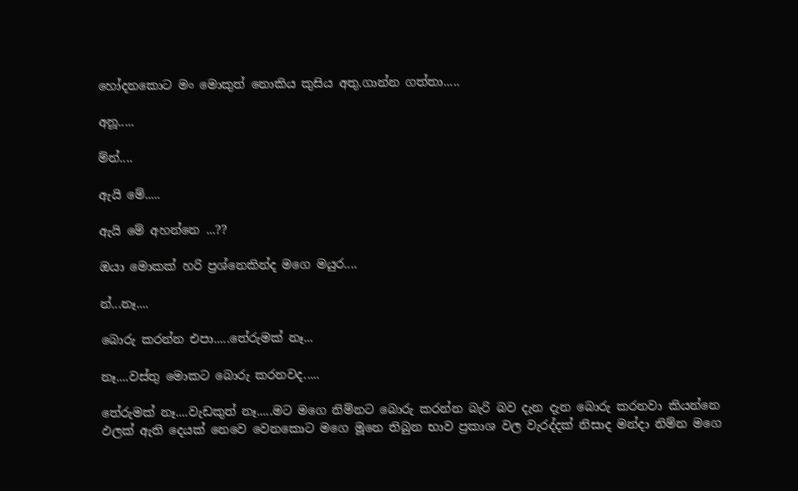හෝදනකොට මං මොකුත් නොකිය කුසිය අතු.ගාන්න ගත්තා.....

අනූ.....

ම්න්....

ඇයි මේ.....

ඇයි මේ අහන්නෙ ...??

ඔයා මොකක් හරි ප්‍රශ්නෙකින්ද මගෙ මයුර....

න්...නෑ....

බොරු කරන්න එපා.....තේරුමක් නෑ...

නෑ....වස්තු මොකට බොරු කරනවද.....

තේරුමක් නෑ....වැඩකුත් නෑ.....මට මගෙ නිම්නට බොරු කරන්න බැරි බව දැන දැන බොරු කරනවා කියන්නෙ ඵලක් ඇති දෙයක් නෙවෙ වෙනකොට මගෙ මූනෙ තිබුන භාව ප්‍රකාශ වල වැරද්දක් නිසාද මන්දා නිම්න මගෙ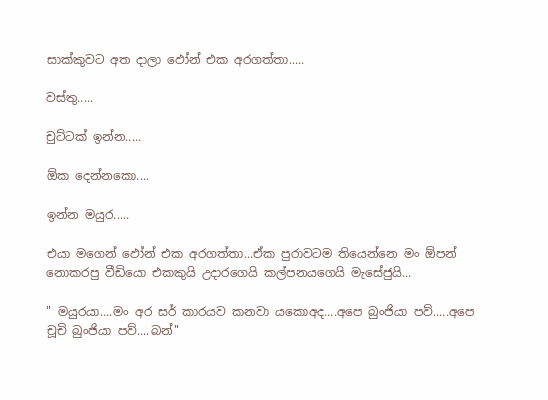සාක්කුවට අත දාලා ඵෝන් එක අරගත්තා.....

වස්තු.....

චුට්ටක් ඉන්න.....

ඕක දෙන්නකො....

ඉන්න මයුර.....

එයා මගෙන් ඵෝන් එක අරගත්තා...ඒක පුරාවටම තියෙන්නෙ මං ඕපන් නොකරපු වීඩියො එකකුයි උදාරගෙයි කල්පනයගෙයි මැසේජුයි...

" මයුරයා....මං අර සර් කාරයව කනවා යකොඅද....අපෙ බුංජියා පව්.....අපෙ චූචි බුංජියා පව්....බන්"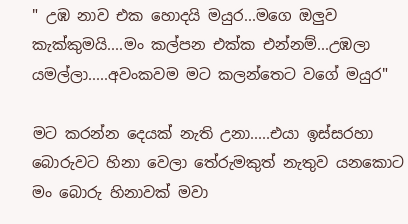" උඹ නාව එක හොදයි මයුර...මගෙ ඔලුව කැක්කුමයි....මං කල්පන එක්ක එන්නම්...උඹලා යමල්ලා.....අවංකවම මට කලන්තෙට වගේ මයුර"

මට කරන්න දෙයක් නැති උනා.....එයා ඉස්සරහා බොරුවට හිනා වෙලා තේරුමකුත් නැතුව යනකොට මං බොරු හිනාවක් මවා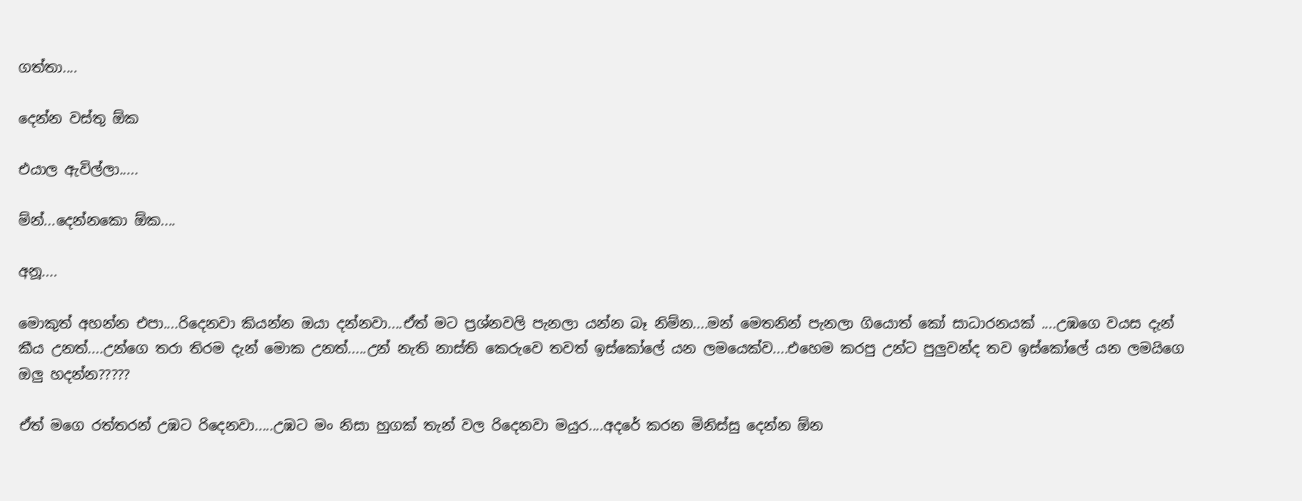ගත්තා....

දෙන්න වස්තු ඕක

එයාල ඇවිල්ලා.....

ම්න්...දෙන්නකො ඕක....

අනූ....

මොකුත් අහන්න එපා....රිදෙනවා කියන්න ඔයා දන්නවා....ඒත් මට ප්‍රශ්නවලි පැනලා යන්න බෑ නිම්න....මන් මෙතනින් පැනලා ගියොත් කෝ සාධාරනයක් ....උඹගෙ වයස දැන් කීය උනත්....උන්ගෙ තරා තිරම දැන් මොක උනත්.....උන් නැති නාස්ති කෙරුවෙ තවත් ඉස්කෝලේ යන ලමයෙක්ව....එහෙම කරපු උන්ට පුලුවන්ද තව ඉස්කෝලේ යන ලමයිගෙ ඔලු හදන්න?????

ඒත් මගෙ රත්තරන් උඹට රිදෙනවා.....උඹට මං නිසා හුගක් තැන් වල රිදෙනවා මයුර....අදරේ කරන මිනිස්සු දෙන්න ඕන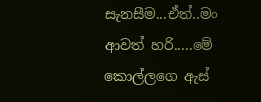සැනසීම...ඒත්..මං ආවත් හරි.....මේ කොල්ලගෙ ඇස්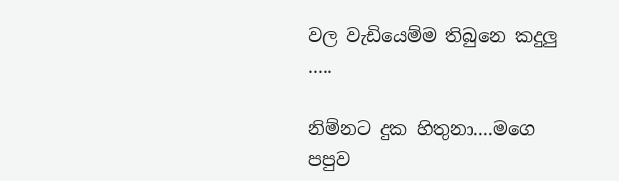වල වැඩියෙම්ම තිබුනෙ කදුලු .....

නිම්නට දුක හිතුනා....මගෙ පපුව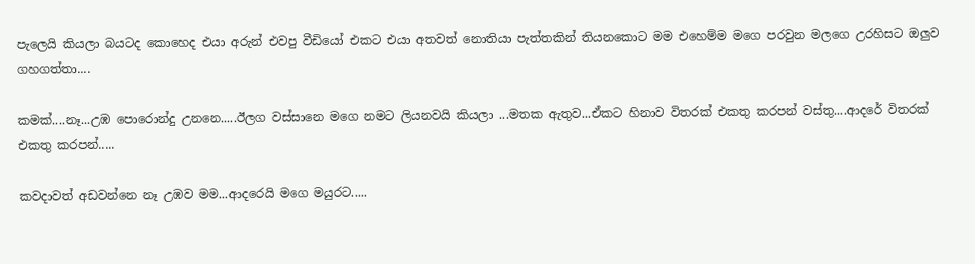පැලෙයි කියලා බයටද කොහෙද එයා අරුන් එවපු වීඩියෝ එකට එයා අතවත් නොතියා පැත්තකින් තියනකොට මම එහෙම්ම මගෙ පරවුන මලගෙ උරහිසට ඔලුව ගහගත්තා....

කමක්....නෑ...උඹ පොරොන්දු උනනෙ.....ඊලග වස්සානෙ මගෙ නමට ලියනවයි කියලා ...මතක ඇතුව...ඒකට හිනාව විතරක් එකතු කරපන් වස්තු....ආදරේ විතරක් එකතු කරපන්.....

කවදාවත් අඩවන්නෙ නෑ උඹව මම...ආදරෙයි මගෙ මයුරට.....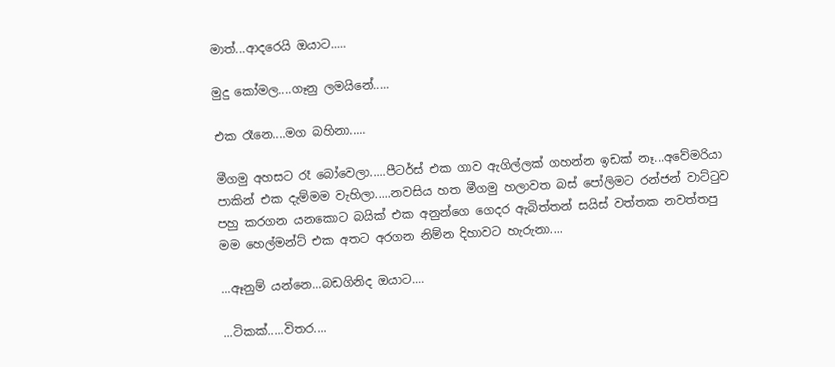මාත්...ආදරෙයි ඔයාට.....

මුදු කෝමල....ගෑනු ලමයිනේ.....

එක රෑනෙ....මග බහිනා.....

මීගමු අහසට රෑ බෝවෙලා.....පීටර්ස් එක ගාව ඇගිල්ලක් ගහන්න ඉඩක් නෑ...අවේමරියා පාකින් එක දැම්මම වැහිලා.....නවසිය හත මීගමු හලාවත බස් පෝලිමට රන්ජන් වාට්ටුව පහු කරගන යනකොට බයික් එක අනුන්ගෙ ගෙදර ඇබිත්තන් සයිස් වත්තක නවත්තපු මම හෙල්මන්ට් එක අතට අරගන නිම්න දිහාවට හැරුනා....

...ඈනුම් යන්නෙ...බඩගිනිද ඔයාට....

...ටිකක්.....විතර....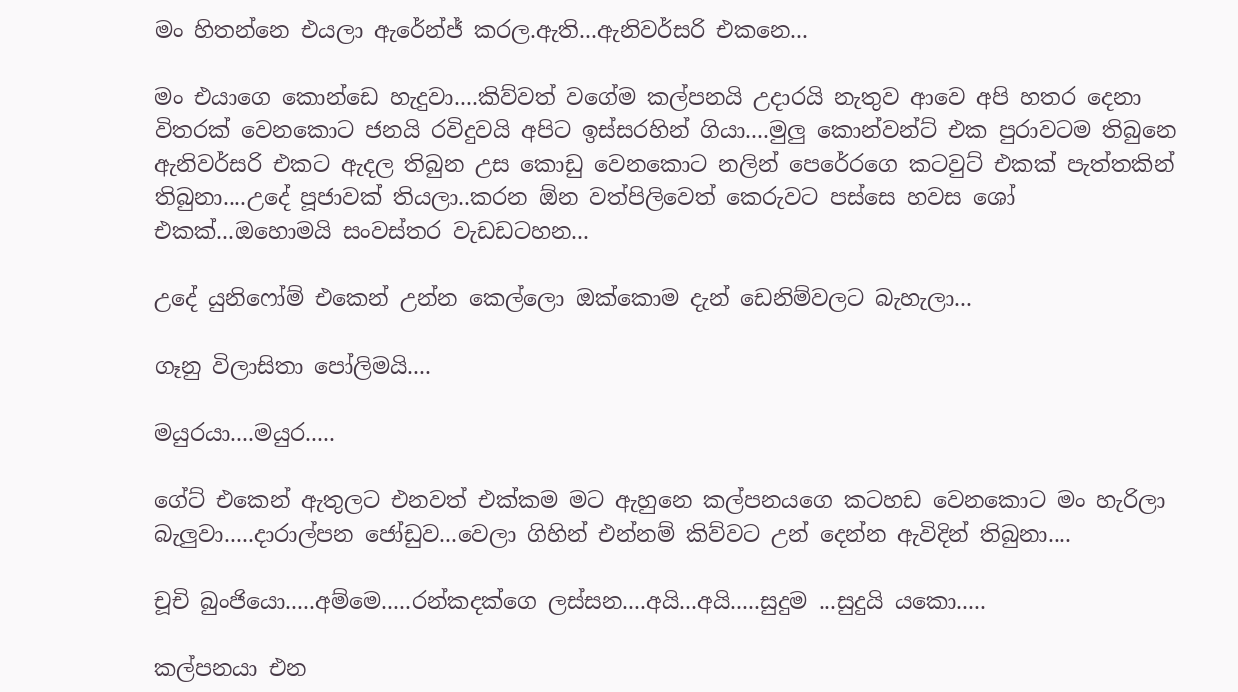මං හිතන්නෙ එයලා ඇරේන්ජ් කරල.ඇති...ඇනිවර්සරි එකනෙ...

මං එයාගෙ කොන්ඩෙ හැදුවා....කිව්වත් වගේම කල්පනයි උදාරයි නැතුව ආවෙ අපි හතර දෙනා විතරක් වෙනකොට ජනයි රවිදුවයි අපිට ඉස්සරහින් ගියා....මුලු කොන්වන්ට් එක පුරාවටම තිබුනෙ ඇනිවර්සරි එකට ඇදල තිබුන උස කොඩු වෙනකොට නලින් පෙරේරගෙ කටවුට් එකක් පැත්තකින් තිබුනා....උදේ පූජාවක් තියලා..කරන ඕන වත්පිලිවෙත් කෙරුවට පස්සෙ හවස ශෝ එකක්...ඔහොමයි සංවස්තර වැඩඩටහන...

උදේ යුනිෆෝම් එකෙන් උන්න කෙල්ලො ඔක්කොම දැන් ඩෙනිම්වලට බැහැලා...

ගෑනු විලාසිතා පෝලිමයි....

මයුරයා....මයුර.....

ගේට් එකෙන් ඇතුලට එනවත් එක්කම මට ඇහුනෙ කල්පනයගෙ කටහඩ වෙනකොට මං හැරිලා බැලුවා.....දාරාල්පන ජෝඩුව...වෙලා ගිහින් එන්නම් කිව්වට උන් දෙන්න ඇවිදින් තිබුනා....

චූචි බුංජියො.....අම්මෙ.....රන්කදක්ගෙ ලස්සන....අයි...අයි.....සුදුම ...සුදුයි යකො.....

කල්පනයා එන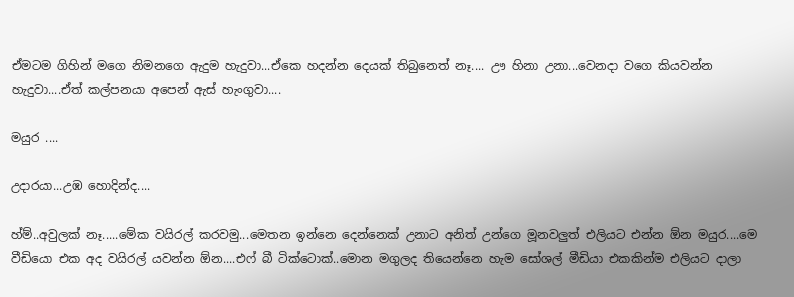ඒමටම ගිහින් මගෙ නිමනගෙ ඇදුම හැදුවා...ඒකෙ හදන්න දෙයක් තිබුනෙත් නෑ.... ඌ හිනා උනා...වෙනදා වගෙ කියවන්න හැදුවා....ඒත් කල්පනයා අපෙන් ඇස් හැංගුවා....

මයුර ....

උදාරයා...උඹ හොදින්ද....

හ්ම්..අවුලක් නෑ.....මේක වයිරල් කරවමු...මෙතන ඉන්නෙ දෙන්නෙක් උනාට අනිත් උන්ගෙ මූනවලුත් එලියට එන්න ඕන මයුර....මෙ වීඩියො එක අද වයිරල් යවන්න ඕන....එෆ් බී ටික්ටොක්..මොන මගුලද තියෙන්නෙ හැම සෝශල් මීඩියා එකකින්ම එලියට දාලා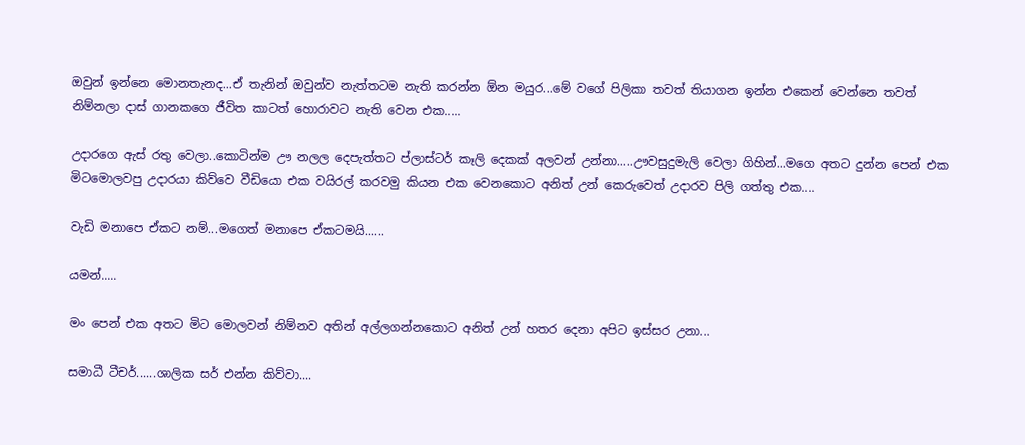ඔවුන් ඉන්නෙ මොනතැනද...ඒ තැනින් ඔවුන්ව නැත්තටම නැති කරන්න ඕන මයුර...මේ වගේ පිලිකා තවත් තියාගන ඉන්න එකෙන් වෙන්නෙ තවත් නිම්නලා දාස් ගානකගෙ ජීවිත කාටත් හොරාවට නැති වෙන එක.....

උදාරගෙ ඇස් රතු වෙලා..කොටින්ම ඌ නලල දෙපැත්තට ප්ලාස්ටර් කෑලි දෙකක් අලවන් උන්නා.....ඌවසුදුමැලි වෙලා ගිහින්...මගෙ අතට දුන්න පෙන් එක මිටමොලවපු උදාරයා කිව්වෙ වීඩියො එක වයිරල් කරවමු කියන එක වෙනකොට අනිත් උන් කෙරුවෙත් උදාරව පිලි ගත්තු එක....

වැඩි මනාපෙ ඒකට නම්...මගෙත් මනාපෙ ඒකටමයි......

යමන්.....

මං පෙන් එක අතට මිට මොලවන් නිම්නව අතින් අල්ලගන්නකොට අනිත් උන් හතර දෙනා අපිට ඉස්සර උනා...

සමාධී ටීචර්......ශාලික සර් එන්න කිව්වා....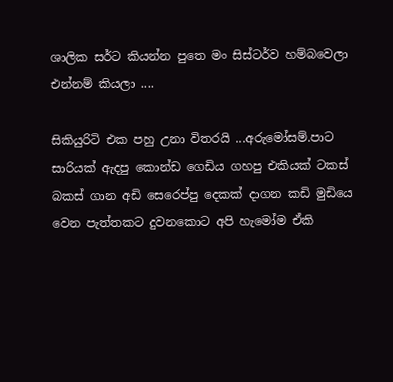ශාලික සර්ට කියන්න පුතෙ මං සිස්ටර්ව හම්බවෙලා එන්නම් කියලා ....

සිකියුරිටි එක පහු උනා විතරයි ...අරුමෝසම්.පාට සාරියක් ඇදපු කොන්ඩ ගෙඩිය ගහපු එකියක් ටකස් බකස් ගාන අඩි සෙරෙප්පු දෙකක් දාගන කඩි මුඩියෙ වෙන පැත්තකට දුවනකොට අපි හැමෝම ඒකි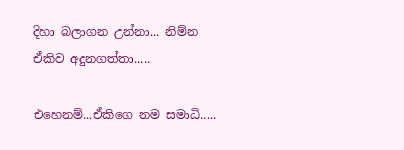දිහා බලාගන උන්නා... නිම්න ඒකිව අදුනගත්තා.....

එහෙනම්...ඒකිගෙ නම සමාධි.....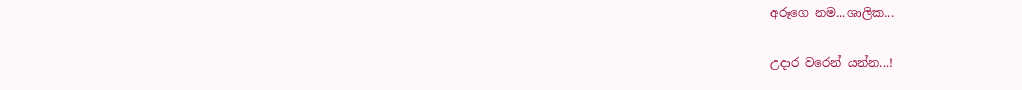අරූගෙ නම...ශාලික...

උදාර වරෙන් යන්න...!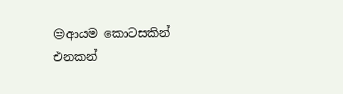😒ආයම කොටසකින් එනකන්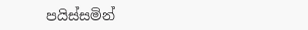පයිස්සමින්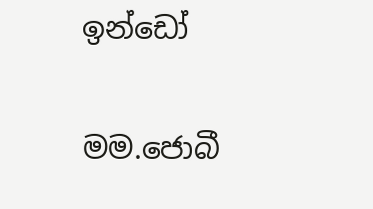ඉන්ඩෝ

මම.ජොබී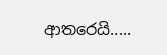ආතරෙයි.....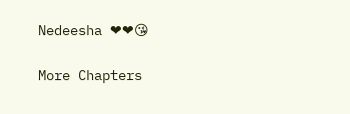Nedeesha ❤❤😘

More Chapters